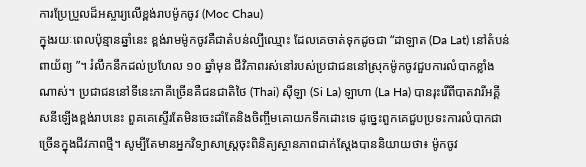ការប្រែប្រួលដ៏អស្ចារ្យលើខ្ពង់រាបម៉ូកចូវ (Moc Chau)
ក្នុងរយៈពេលប៉ុន្មានឆ្នាំនេះ ខ្ពង់រាមម៉ូកចូវគឺជាតំបន់ល្បីឈ្មោះ ដែលគេចាត់ទុកដូចជា “ដាឡាត (Da Lat) នៅតំបន់ពាយ័ព្យ ”។ រំលឹកនឹកដល់ប្រហែល ១០ ឆ្នាំមុន ជីវិភាពរស់នៅរបស់ប្រជាជននៅស្រុកម៉ូកចូវជួបការលំបាកខ្លាំងណាស់។ ប្រជាជននៅទីនេះភាគីច្រើនគឺជនជាតិថៃ (Thai) ស៊ីឡា (Si La) ឡាហា (La Ha) បានរុះរើពីបាតវារីអគ្គីសនីឡើងខ្ពង់រាបនេះ ពួគគេស្ទើរតែមិនចេះដាំតែនិងចិញ្ចឹមគោយកទឹកដោះទេ ដូច្នេះពួកគេជួបប្រទះការលំបាកជាច្រើនក្នុងជីវភាពថ្មី។ សូម្បីតែមានអ្នកវិទ្យាសាស្ត្រចុះពិនិត្យស្ថានភាពជាក់ស្តែងបាននិយាយថា៖ ម៉ូកចូវ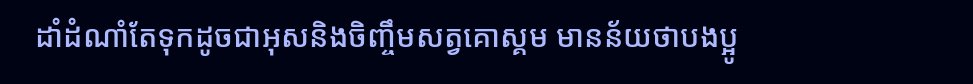ដាំដំណាំតែទុកដូចជាអុសនិងចិញ្ចឹមសត្វគោស្គម មានន័យថាបងប្អូ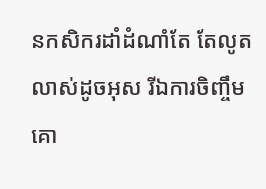នកសិករដាំដំណាំតែ តែលូតលាស់ដូចអុស រីឯការចិញ្ចឹមគោ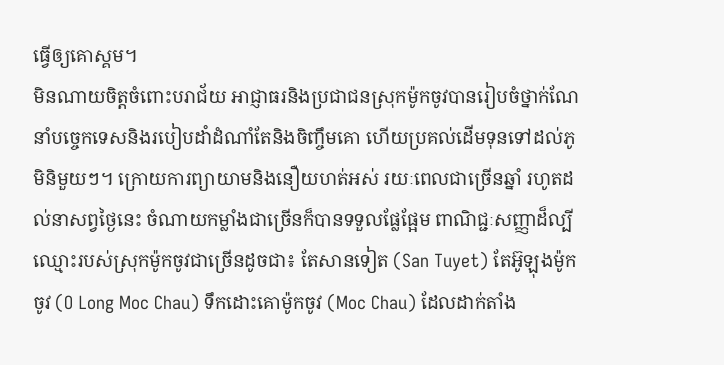ធ្វើឲ្យគោស្គម។
មិនណាយចិត្តចំពោះបរាជ័យ អាជ្ញាធរនិងប្រជាជនស្រុកម៉ូកចូវបានរៀបចំថ្នាក់ណែនាំបច្ចេកទេសនិងរបៀបដាំដំណាំតែនិងចិញ្ចឹមគោ ហើយប្រគល់ដើមទុនទៅដល់ភូមិនិមួយៗ។ ក្រោយការព្យាយាមនិងនឿយហត់អស់ រយៈពេលជាច្រើនឆ្នាំ រហូតដល់នាសព្វថ្ងៃនេះ ចំណាយកម្លាំងជាច្រើនក៏បានទទួលផ្លែផ្អែម ពាណិជ្ជៈសញ្ញាដ៏ល្បីឈ្មោះរបស់ស្រុកម៉ូកចូវជាច្រើនដូចជា៖ តែសានទៀត (San Tuyet) តែអ៊ូឡុងម៉ូកចូវ (O Long Moc Chau) ទឹកដោះគោម៉ូកចូវ (Moc Chau) ដែលដាក់តាំង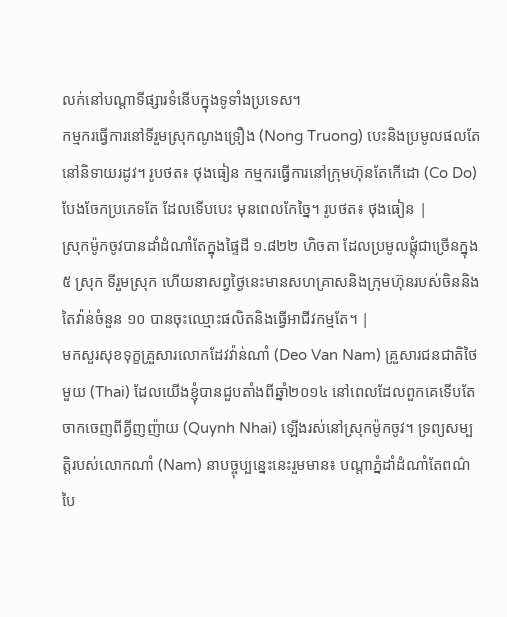លក់នៅបណ្តាទីផ្សារទំនើបក្នុងទូទាំងប្រទេស។
កម្មករធ្វើការនៅទីរួមស្រុកណូងទ្រឿង (Nong Truong) បេះនិងប្រមូលផលតែនៅនិទាយរដូវ។ រូបថត៖ ថុងធៀន កម្មករធ្វើការនៅក្រុមហ៊ុនតែកើដោ (Co Do) បែងចែកប្រភេទតែ ដែលទើបបេះ មុនពេលកែច្នៃ។ រូបថត៖ ថុងធៀន |
ស្រុកម៉ូកចូវបានដាំដំណាំតែក្នុងផ្ទៃដី ១.៨២២ ហិចតា ដែលប្រមូលផ្តុំជាច្រើនក្នុង ៥ ស្រុក ទីរួមស្រុក ហើយនាសព្វថ្ងៃនេះមានសហគ្រាសនិងក្រុមហ៊ុនរបស់ចិននិងតៃវ៉ាន់ចំនួន ១០ បានចុះឈ្មោះផលិតនិងធ្វើអាជីវកម្មតែ។ |
មកសួរសុខទុក្ខគ្រួសារលោកដែវវ៉ាន់ណាំ (Deo Van Nam) គ្រួសារជនជាតិថៃមួយ (Thai) ដែលយើងខ្ញុំបានជួបតាំងពីឆ្នាំ២០១៤ នៅពេលដែលពួកគេទើបតែចាកចេញពីគ្វីញញ៉ាយ (Quynh Nhai) ឡើងរស់នៅស្រុកម៉ូកចូវ។ ទ្រព្យសម្បត្តិរបស់លោកណាំ (Nam) នាបច្ចុប្បន្នេះនេះរួមមាន៖ បណ្តាភ្នំដាំដំណាំតែពណ៌បៃ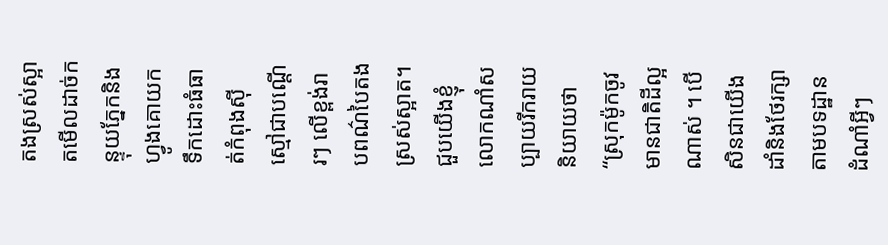តងស្រស់ស្អាតមើលដាច់កន្ទុយភ្នែកនិងហ្វូងគោយកទឹកដោះធំធាត់កំពុងស៊ីស្មៅជាបណ្តើរៗ លើខ្ពង់រាបពណ៌បៃតងស្រស់ស្អាត។
ជួបយើងខ្ញុំ លោកណាំសប្បាយរីករាយនិយាយថា “ស្រុកម៉ូកចូវមានជាតិដីល្អណាស់ ។ បើសិនជាយើងដាំនិងថែរក្សាតាមបទដ្ឋាន ដំណាំអ្វីៗ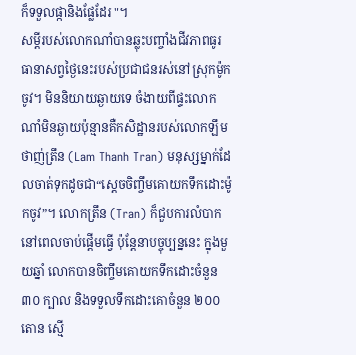ក៏ទទួលផ្កានិងផ្លែដែរ "។
សម្តីរបស់លោកណាំបានឆ្លុះបញ្ចាំងជីវភាពធូរធានាសព្វថ្ងៃនេះរបស់ប្រជាជនរស់នៅស្រុកម៉ូកចូវ។ មិននិយាយឆ្ងាយទេ ចំងាយពីផ្ទះលោកណាំមិនឆ្ងាយប៉ុន្មានគឺកសិដ្ឋានរបស់លោកឡឹមថាញ់ត្រឹន (Lam Thanh Tran) មនុស្សម្នាក់ដែលចាត់ទុកដូចជា“ស្តេចចិញ្ចឹមគោយកទឹកដោះម៉ូកចូវ”។ លោកត្រឹន (Tran) ក៏ជួបការលំបាកនៅពេលចាប់ផ្តើមធ្វើ ប៉ុន្តែនាបច្ចុប្បន្ននេះ ក្នុងមួយឆ្នាំ លោកបានចិញ្ចឹមគោយកទឹកដោះចំនួន ៣០ ក្បាល និងទទួលទឹកដោះគោចំនួន ២០០ តោន ស្មើ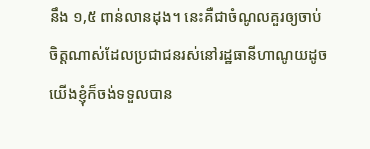នឹង ១,៥ ពាន់លានដុង។ នេះគឺជាចំណូលគួរឲ្យចាប់ចិត្តណាស់ដែលប្រជាជនរស់នៅរដ្ឋធានីហាណូយដូចយើងខ្ញុំក៏ចង់ទទួលបាន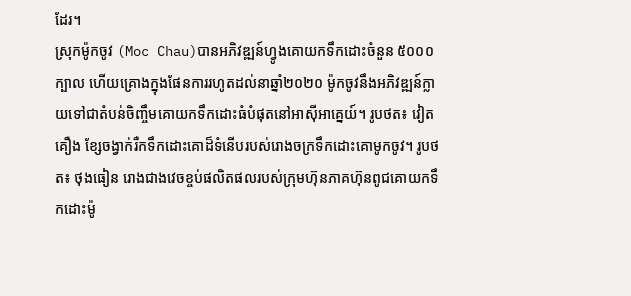ដែរ។
ស្រុកម៉ូកចូវ (Moc Chau)បានអភិវឌ្ឍន៍ហ្វូងគោយកទឹកដោះចំនួន ៥០០០ ក្បាល ហើយគ្រោងក្នុងផែនការរហូតដល់នាឆ្នាំ២០២០ ម៉ូកចូវនឹងអភិវឌ្ឍន៍ក្លាយទៅជាតំបន់ចិញ្ចឹមគោយកទឹកដោះធំបំផុតនៅអាស៊ីអាគ្នេយ៍។ រូបថត៖ វៀតគឿង ខ្សែចង្វាក់រឺកទឹកដោះគោដ៏ទំនើបរបស់រោងចក្រទឹកដោះគោមូកចូវ។ រូបថត៖ ថុងធៀន រោងជាងវេចខ្ចប់ផលិតផលរបស់ក្រុមហ៊ុនភាគហ៊ុនពូជគោយកទឹកដោះម៉ូ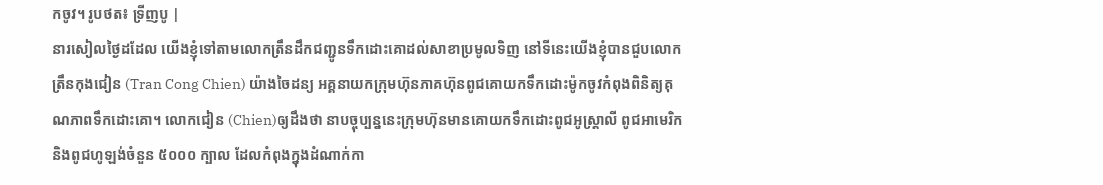កចូវ។ រូបថត៖ ទ្រីញបូ |
នារសៀលថ្ងៃដដែល យើងខ្ញុំទៅតាមលោកត្រឹនដឹកជញ្ជូនទឹកដោះគោដល់សាខាប្រមូលទិញ នៅទីនេះយើងខ្ញុំបានជួបលោកត្រឹនកុងជៀន (Tran Cong Chien) យ៉ាងចៃដន្យ អគ្គនាយកក្រុមហ៊ុនភាគហ៊ុនពូជគោយកទឹកដោះម៉ូកចូវកំពុងពិនិត្យគុណភាពទឹកដោះគោ។ លោកជៀន (Chien)ឲ្យដឹងថា នាបច្ចុប្បន្ននេះក្រុមហ៊ុនមានគោយកទឹកដោះពូជអូស្រ្តាលី ពូជអាមេរិកនិងពូជហូឡង់ចំនួន ៥០០០ ក្បាល ដែលកំពុងក្នុងដំណាក់កា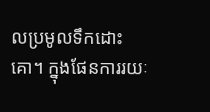លប្រមូលទឹកដោះគោ។ ក្នុងផែនការរយៈ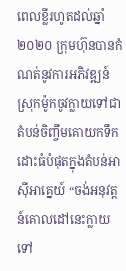ពេលខ្លីរហូតដល់ឆ្នាំ២០២០ ក្រុមហ៊ុនបានកំណត់នូវការអភិវឌ្ឍន៍ស្រុកម៉ូកចូវក្លាយទៅជាតំបន់ចិញ្ចឹមគោយកទឹកដោះធំបំផុតក្នុងតំបន់អាស៊ីអាគ្នេយ៍ “ចង់អនុវត្តន៍គោលដៅនេះក្លាយទៅ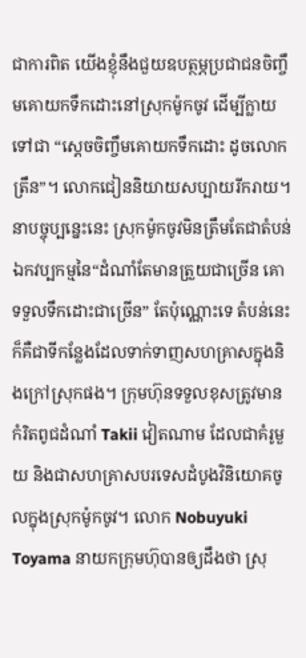ជាការពិត យើងខ្ញុំនឹងជួយឧបត្ថម្ភប្រជាជនចិញ្ចឹមគោយកទឹកដោះនៅស្រុកម៉ូកចូវ ដើម្បីក្លាយទៅជា “ស្តេចចិញ្ចឹមគោយកទឹកដោះ ដូចលោកត្រឹន”។ លោកជៀននិយាយសប្បាយរីករាយ។
នាបច្ចុប្បន្នេះនេះ ស្រុកម៉ូកចូវមិនត្រឹមតែជាតំបន់ឯកវប្បកម្មនៃ“ដំណាំតែមានត្រួយជាច្រើន គោទទួលទឹកដោះជាច្រើន” តែប៉ុណ្ណោះទេ តំបន់នេះក៏គឺជាទីកន្លែងដែលទាក់ទាញសហគ្រាសក្នុងនិងក្រៅស្រុកផង។ ក្រុមហ៊ុនទទួលខុសត្រូវមានកំរិតពូជដំណាំ Takii វៀតណាម ដែលជាគំរូមួយ និងជាសហគ្រាសបរទេសដំបូងវិនិយោគចូលក្នុងស្រុកម៉ូកចូវ។ លោក Nobuyuki Toyama នាយកក្រុមហ៊ុបានឲ្យដឹងថា ស្រុ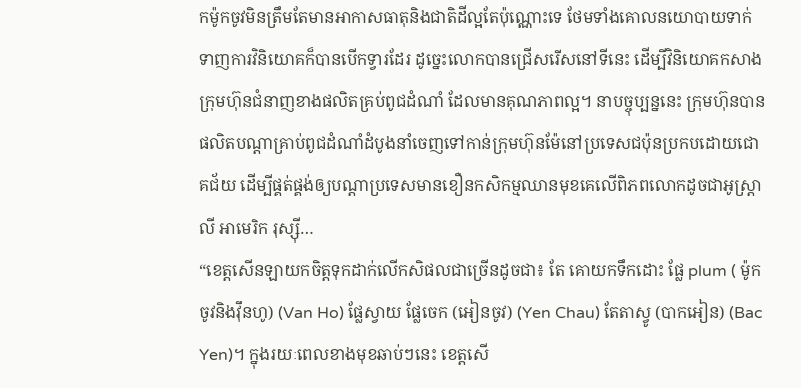កម៉ូកចូវមិនត្រឹមតែមានអាកាសធាតុនិងជាតិដីល្អតែប៉ុណ្ណោះទេ ថែមទាំងគោលនយោបាយទាក់ទាញការវិនិយោគក៏បានបើកទ្វារដែរ ដូច្នេះលោកបានជ្រើសរើសនៅទីនេះ ដើម្បីវិនិយោគកសាងក្រុមហ៊ុនជំនាញខាងផលិតគ្រប់ពូជដំណាំ ដែលមានគុណភាពល្អ។ នាបច្ចុប្បន្ននេះ ក្រុមហ៊ុនបានផលិតបណ្តាគ្រាប់ពូជដំណាំដំបូងនាំចេញទៅកាន់ក្រុមហ៊ុនម៉ែនៅប្រទេសជប៉ុនប្រកបដោយជោគជ័យ ដើម្បីផ្គត់ផ្គង់ឲ្យបណ្តាប្រទេសមានខឿនកសិកម្មឈានមុខគេលើពិភពលោកដូចជាអូស្រ្តាលី អាមេរិក រុស្ស៊ី…
“ខេត្តសើនឡាយកចិត្តទុកដាក់លើកសិផលជាច្រើនដូចជា៖ តែ គោយកទឹកដោះ ផ្លែ plum ( ម៉ូកចូវនិងវ៉ឹនហូ) (Van Ho) ផ្លែស្វាយ ផ្លែចេក (អៀនចូវ) (Yen Chau) តែតាស្វូ (បាកអៀន) (Bac Yen)។ ក្នុងរយៈពេលខាងមុខឆាប់ៗនេះ ខេត្តសើ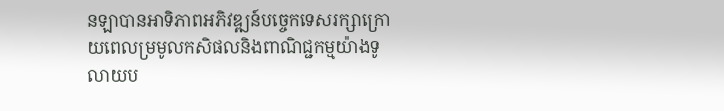នឡាបានអាទិភាពអភិវឌ្ឍន៍បច្ចេកទេសរក្សាក្រោយពេលម្រមូលកសិផលនិងពាណិជ្ជកម្មយ៉ាងទូលាយប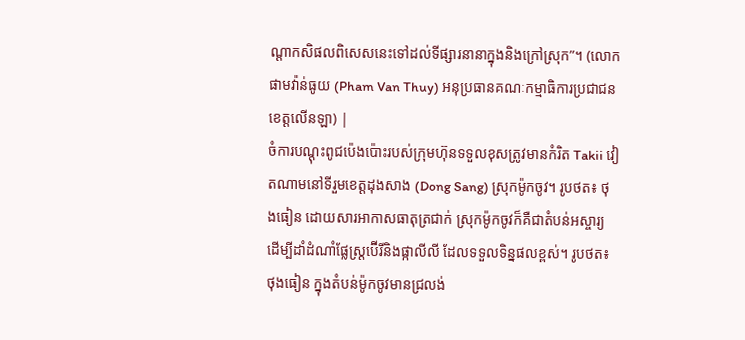ណ្តាកសិផលពិសេសនេះទៅដល់ទីផ្សារនានាក្នុងនិងក្រៅស្រុក”។ (លោកផាមវ៉ាន់ធូយ (Pham Van Thuy) អនុប្រធានគណៈកម្មាធិការប្រជាជនខេត្តលើនឡា) |
ចំការបណ្តុះពូជប៉េងប៉ោះរបស់ក្រុមហ៊ុនទទួលខុសត្រូវមានកំរិត Takii វៀតណាមនៅទីរួមខេត្តដុងសាង (Dong Sang) ស្រុកម៉ូកចូវ។ រូបថត៖ ថុងធៀន ដោយសារអាកាសធាតុត្រជាក់ ស្រុកម៉ូកចូវក៏គឺជាតំបន់អស្ចារ្យ ដើម្បីដាំដំណាំផ្លែស្ត្រប៊ើរីនិងផ្កាលីលី ដែលទទួលទិន្នផលខ្ពស់។ រូបថត៖ ថុងធៀន ក្នុងតំបន់ម៉ូកចូវមានជ្រលង់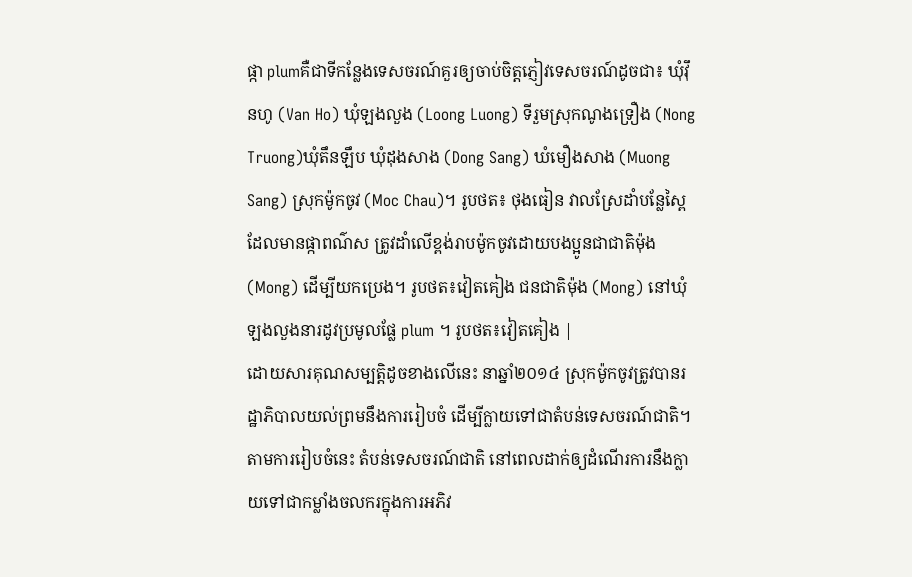ផ្កា plumគឺជាទីកន្លែងទេសចរណ៍គួរឲ្យចាប់ចិត្តភ្ញៀវទេសចរណ៍ដូចជា៖ ឃុំវ៉ឹនហូ (Van Ho) ឃុំឡងលួង (Loong Luong) ទីរួមស្រុកណូងទ្រឿង (Nong Truong)ឃុំតឹនឡឹប ឃុំដុងសាង (Dong Sang) ឃំមឿងសាង (Muong Sang) ស្រុកម៉ូកចូវ (Moc Chau)។ រូបថត៖ ថុងធៀន វាលស្រែដាំបន្លែស្ពៃ ដែលមានផ្កាពណ៌ស ត្រូវដាំលើខ្ពង់រាបម៉ូកចូវដោយបងប្អូនជាជាតិម៉ុង (Mong) ដើម្បីយកប្រេង។ រូបថត៖វៀតគៀង ជនជាតិម៉ុង (Mong) នៅឃុំឡងលួងនារដូវប្រមូលផ្លែ plum ។ រូបថត៖វៀតគៀង |
ដោយសារគុណសម្បត្តិដូចខាងលើនេះ នាឆ្នាំ២០១៤ ស្រុកម៉ូកចូវត្រូវបានរដ្ឋាភិបាលយល់ព្រមនឹងការរៀបចំ ដើម្បីក្លាយទៅជាតំបន់ទេសចរណ៍ជាតិ។ តាមការរៀបចំនេះ តំបន់ទេសចរណ៍ជាតិ នៅពេលដាក់ឲ្យដំណើរការនឹងក្លាយទៅជាកម្លាំងចលករក្នុងការអភិវ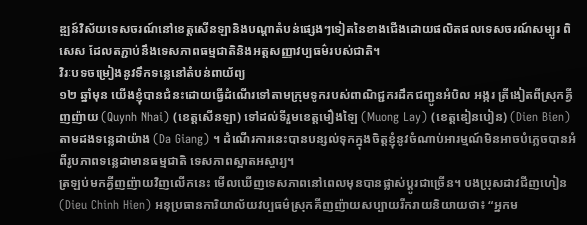ឌ្ឍន៍វិស័យទេសចរណ៍នៅខេត្តសើនឡានិងបណ្តាតំបន់ផ្សេងៗទៀតនៃខាងជើងដោយផលិតផលទេសចរណ៍សម្បូរ ពិសេស ដែលតភ្ជាប់នឹងទេសភាពធម្មជាតិនិងអត្តសញ្ញាវប្បធម៌របស់ជាតិ។
វិរៈបទចម្រៀងនូវទឹកទន្លេនៅតំបន់ពាយ័ព្យ
១២ ឆ្នាំមុន យើងខ្ញុំបានជំនះដោយធ្វើដំណើរទៅតាមក្រុមទូករបស់ពាណិជ្ជករដឹកជញ្ជូនអំបិល អង្ករ ត្រីងៀតពីស្រុកគ្វីញញ៉ាយ (Quynh Nhai) (ខេត្តសើនឡា) ទៅដល់ទីរួមខេត្តមឿងឡៃ (Muong Lay) (ខេត្តឌៀនបៀន) (Dien Bien) តាមដងទន្លេដាយ៉ាង (Da Giang) ។ ដំណើរការនេះបានបន្សល់ទុកក្នុងចិត្តខ្ញុំនូវចំណាប់អារម្មណ៍មិនអាចបំភ្លេចបានអំពីរូបភាពទន្លេដាមានធម្មជាតិ ទេសភាពស្អាតអស្ចារ្យ។
ត្រឡប់មកគ្វីញញ៉ាយវិញលើកនេះ មើលឃើញទេសភាពនៅពេលមុនបានផ្លាស់ប្តូរជាច្រើន។ បងប្រុសដាវជីញហៀន (Dieu Chinh Hien) អនុប្រធានការិយាល័យវប្បធម៌ស្រុកគីញញ៉ាយសប្បាយរីករាយនិយាយថា៖ “អ្នកម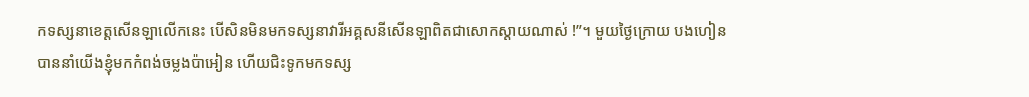កទស្សនាខេត្តសើនឡាលើកនេះ បើសិនមិនមកទស្សនាវារីអគ្គសនីសើនឡាពិតជាសោកស្តាយណាស់ !”។ មួយថ្ងៃក្រោយ បងហៀនបាននាំយើងខ្ញុំមកកំពង់ចម្លងប៉ាអៀន ហើយជិះទូកមកទស្ស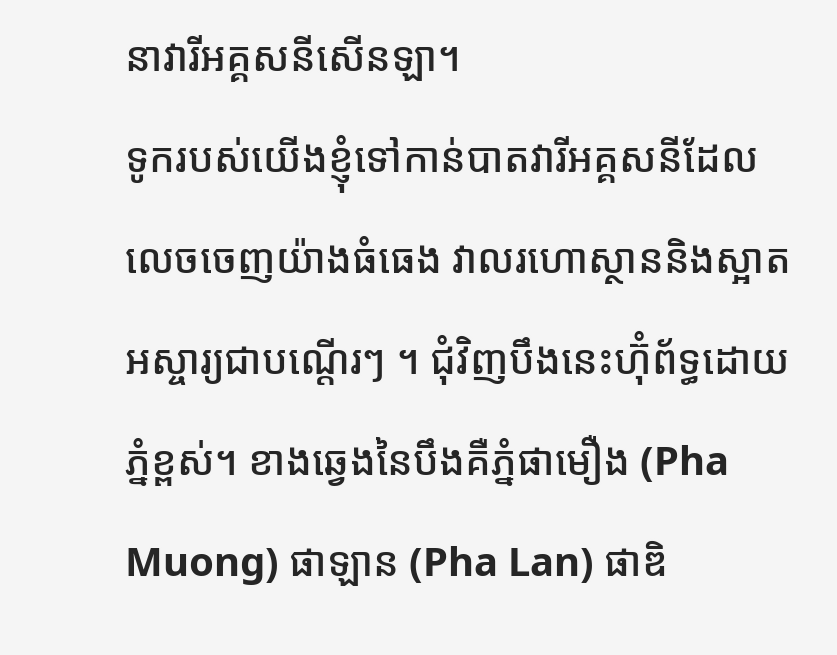នាវារីអគ្គសនីសើនឡា។
ទូករបស់យើងខ្ញុំទៅកាន់បាតវារីអគ្គសនីដែលលេចចេញយ៉ាងធំធេង វាលរហោស្ថាននិងស្អាតអស្ចារ្យជាបណ្តើរៗ ។ ជុំវិញបឹងនេះហ៊ុំព័ទ្ធដោយភ្នំខ្ពស់។ ខាងឆ្វេងនៃបឹងគឺភ្នំផាមឿង (Pha Muong) ផាឡាន (Pha Lan) ផាឌិ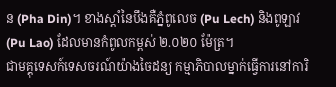ន (Pha Din)។ ខាងស្តាំនៃបឹងគឺភ្នំពូលេច (Pu Lech) និងពូឡាវ (Pu Lao) ដែលមានកំពូលកម្ពស់ ២.០២០ ម៉ែត្រ។
ជាមគ្គុទេសក៍ទេសចរណ៍យ៉ាងចៃដន្យ កម្មាភិបាលម្នាក់ធ្វើការនៅការិ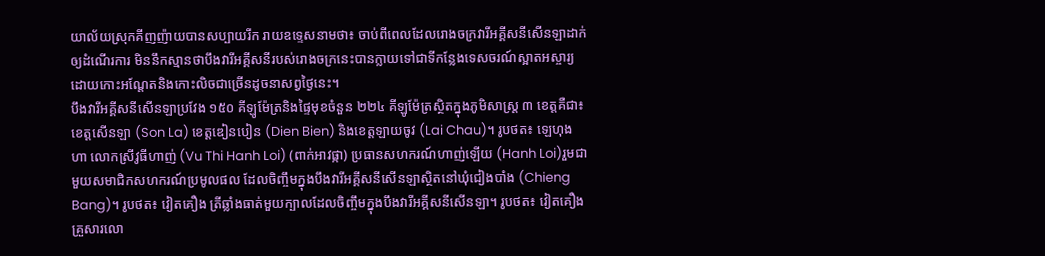យាល័យស្រុកគីញញ៉ាយបានសប្បាយរីក រាយឧទ្ទេសនាមថា៖ ចាប់ពីពេលដែលរោងចក្រវារីអគ្គីសនីសើនឡាដាក់ឲ្យដំណើរការ មិននឹកស្មានថាបឹងវារីអគ្គីសនីរបស់រោងចក្រនេះបានក្លាយទៅជាទីកន្លែងទេសចរណ៍ស្អាតអស្ចារ្យដោយកោះអណ្តែតនិងកោះលិចជាច្រើនដូចនាសព្វថ្ងៃនេះ។
បឹងវារីអគ្គីសនីសើនឡាប្រវែង ១៥០ គីឡូម៉ែត្រនិងផ្ទៃមុខចំនួន ២២៤ គីឡូម៉ែត្រស្ថិតក្នុងភូមិសាស្ត្រ ៣ ខេត្តគឺជា៖ ខេត្តសើនឡា (Son La) ខេត្តឌៀនបៀន (Dien Bien) និងខេត្តឡាយចូវ (Lai Chau)។ រូបថត៖ ឡេហុងហា លោកស្រីវូធីហាញ់ (Vu Thi Hanh Loi) (ពាក់អាវផ្កា) ប្រធានសហករណ៍ហាញ់ឡើយ (Hanh Loi)រួមជាមួយសមាជិកសហករណ៍ប្រមូលផល ដែលចិញ្ចឹមក្នុងបឹងវារីអគ្គីសនីសើនឡាស្ថិតនៅឃុំជៀងបាំង (Chieng Bang)។ រូបថត៖ វៀតគឿង ត្រីឆ្លាំងធាត់មួយក្បាលដែលចិញ្ចឹមក្នុងបឹងវារីអគ្គីសនីសើនឡា។ រូបថត៖ វៀតគឿង គ្រួសារលោ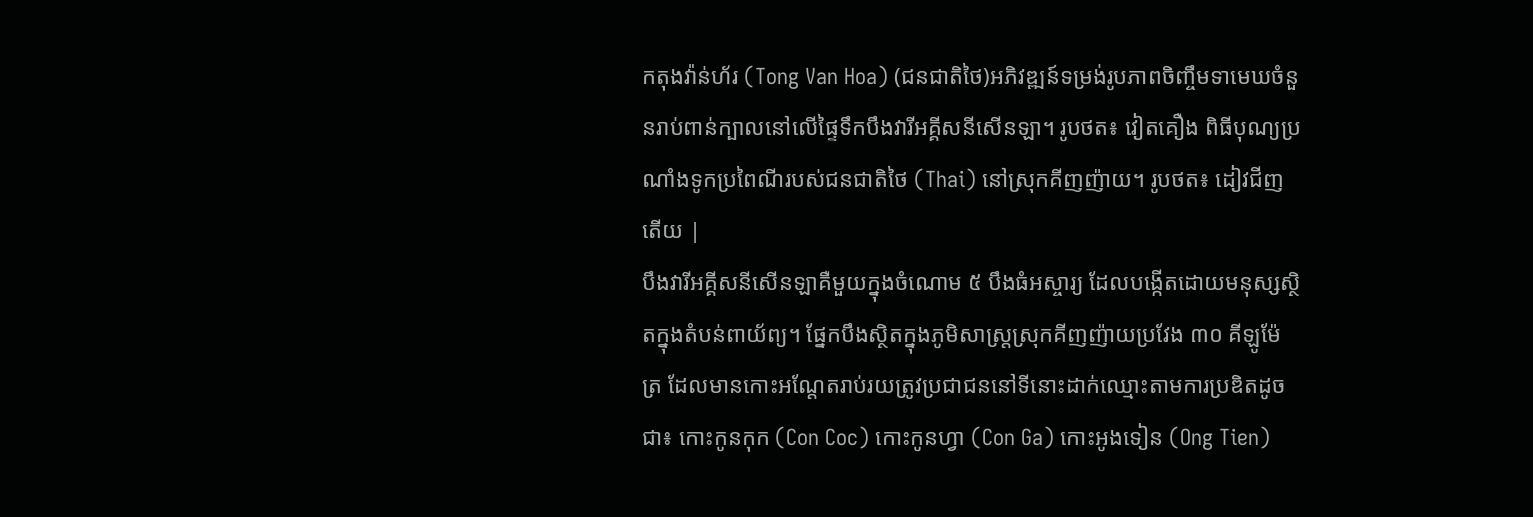កតុងវ៉ាន់ហ័រ (Tong Van Hoa) (ជនជាតិថៃ)អភិវឌ្ឍន៍ទម្រង់រូបភាពចិញ្ចឹមទាមេឃចំនួនរាប់ពាន់ក្បាលនៅលើផ្ទៃទឹកបឹងវារីអគ្គីសនីសើនឡា។ រូបថត៖ វៀតគឿង ពិធីបុណ្យប្រណាំងទូកប្រពៃណីរបស់ជនជាតិថៃ (Thai) នៅស្រុកគីញញ៉ាយ។ រូបថត៖ ដៀវជីញតើយ |
បឹងវារីអគ្គីសនីសើនឡាគឺមួយក្នុងចំណោម ៥ បឹងធំអស្ចារ្យ ដែលបង្កើតដោយមនុស្សស្ថិតក្នុងតំបន់ពាយ័ព្យ។ ផ្នែកបឹងស្ថិតក្នុងភូមិសាស្ត្រស្រុកគីញញ៉ាយប្រវែង ៣០ គីឡូម៉ែត្រ ដែលមានកោះអណ្តែតរាប់រយត្រូវប្រជាជននៅទីនោះដាក់ឈ្មោះតាមការប្រឌិតដូចជា៖ កោះកូនកុក (Con Coc) កោះកូនហ្វា (Con Ga) កោះអូងទៀន (Ong Tien)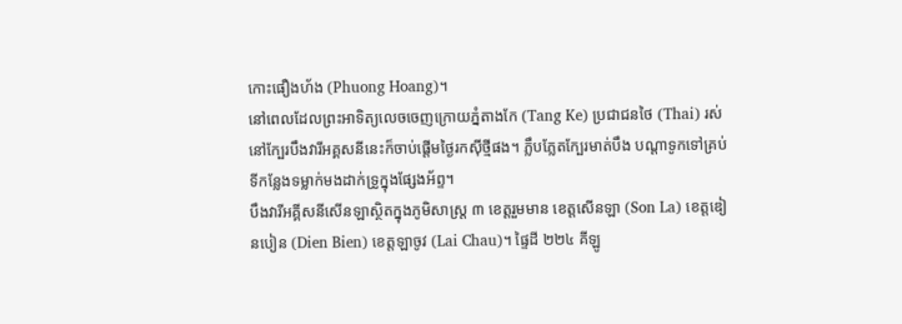កោះផឿងហ័ង (Phuong Hoang)។
នៅពេលដែលព្រះអាទិត្យលេចចេញក្រោយភ្នំតាងកែ (Tang Ke) ប្រជាជនថៃ (Thai) រស់នៅក្បែរបឹងវារីអគ្គសនីនេះក៏ចាប់ផ្តើមថ្ងៃរកស៊ីថ្មីផង។ ភ្លឹបភ្លែតក្បែរមាត់បឹង បណ្តាទូកទៅគ្រប់ទីកន្លែងទម្លាក់មងដាក់ទ្រូក្នុងផ្សែងអ័ព្ទ។
បឹងវារីអគ្គីសនីសើនឡាស្ថិតក្នុងភូមិសាស្ត្រ ៣ ខេត្តរួមមាន ខេត្តសើនឡា (Son La) ខេត្តឌៀនបៀន (Dien Bien) ខេត្តឡាចូវ (Lai Chau)។ ផ្ទៃដី ២២៤ គីឡូ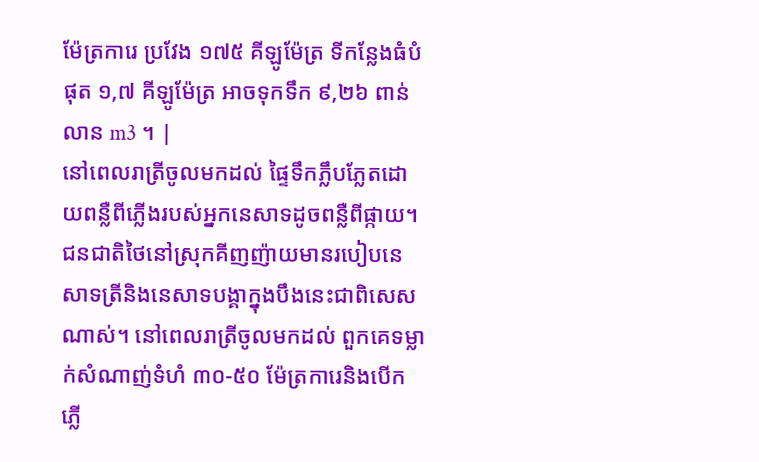ម៉ែត្រការេ ប្រវែង ១៧៥ គីឡូម៉ែត្រ ទីកន្លែងធំបំផុត ១,៧ គីឡូម៉ែត្រ អាចទុកទឹក ៩,២៦ ពាន់លាន m3 ។ |
នៅពេលរាត្រីចូលមកដល់ ផ្ទៃទឹកភ្លឹបភ្លែតដោយពន្លឺពីភ្លើងរបស់អ្នកនេសាទដូចពន្លឺពីផ្កាយ។ ជនជាតិថៃនៅស្រុកគីញញ៉ាយមានរបៀបនេសាទត្រីនិងនេសាទបង្គាក្នុងបឹងនេះជាពិសេសណាស់។ នៅពេលរាត្រីចូលមកដល់ ពួកគេទម្លាក់សំណាញ់ទំហំ ៣០-៥០ ម៉ែត្រការេនិងបើកភ្លើ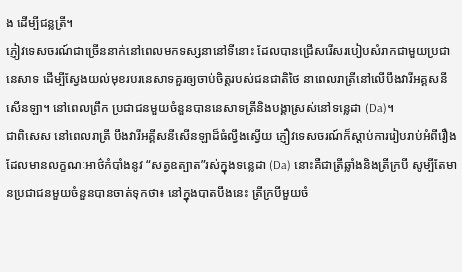ង ដើម្បីជន្លត្រី។
ភ្ញៀវទេសចរណ៍ជាច្រើននាក់នៅពេលមកទស្សនានៅទីនោះ ដែលបានជ្រើសរើសរបៀបសំរាកជាមួយប្រជានេសាទ ដើម្បីស្វែងយល់មុខរបរនេសាទគួរឲ្យចាប់ចិត្តរបស់ជនជាតិថៃ នាពេលរាត្រីនៅលើបឹងវារីអគ្គសនីសើនឡា។ នៅពេលព្រឹក ប្រជាជនមួយចំនួនបាននេសាទត្រីនិងបង្គាស្រស់នៅទន្លេដា (Da)។
ជាពិសេស នៅពេលរាត្រី បឹងវារីអគ្គីសនីសើនឡាដ៏ធំល្វឹងស្វើយ ភ្ញឿវទេសចរណ៍ក៏ស្តាប់ការរៀបរាប់អំពីរឿងដែលមានលក្ខណៈអាថ៌កំបាំងនូវ “សត្វឧត្បាត”រស់ក្នុងទន្លេដា (Da) នោះគឺជាត្រីឆ្លាំងនិងត្រីក្របី សូម្បីតែមានប្រជាជនមួយចំនួនបានចាត់ទុកថា៖ នៅក្នុងបាតបឹងនេះ ត្រីក្របីមួយចំ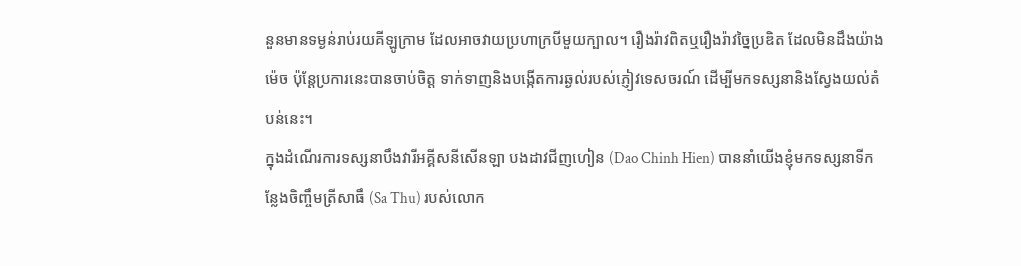នួនមានទម្ងន់រាប់រយគីឡូក្រាម ដែលអាចវាយប្រហាក្របីមួយក្បាល។ រឿងរ៉ាវពិតឬរឿងរ៉ាវច្នៃប្រឌិត ដែលមិនដឹងយ៉ាងម៉េច ប៉ុន្តែប្រការនេះបានចាប់ចិត្ត ទាក់ទាញនិងបង្កើតការឆ្ងល់របស់ភ្ញៀវទេសចរណ៍ ដើម្បីមកទស្សនានិងស្វែងយល់តំបន់នេះ។
ក្នុងដំណើរការទស្សនាបឹងវារីអគ្គីសនីសើនឡា បងដាវជីញហៀន (Dao Chinh Hien) បាននាំយើងខ្ញុំមកទស្សនាទីកន្លែងចិញ្ចឹមត្រីសាធឹ (Sa Thu) របស់លោក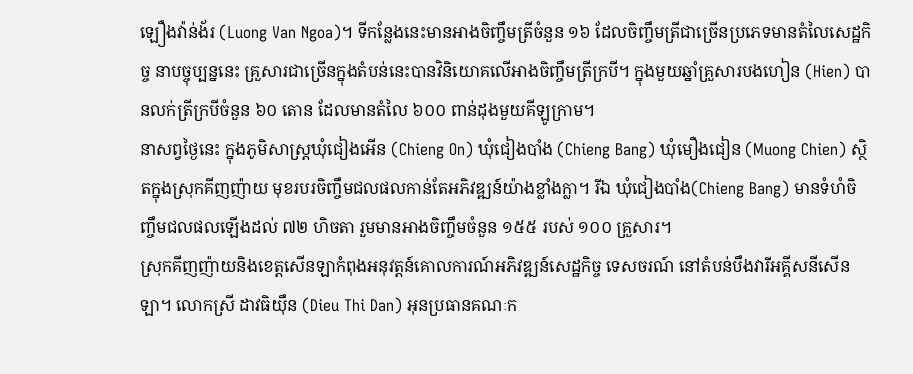ឡឿងវ៉ាន់ង័រ (Luong Van Ngoa)។ ទីកន្លែងនេះមានអាងចិញ្ចឹមត្រីចំនួន ១៦ ដែលចិញ្ចឹមត្រីជាច្រើនប្រភេទមានតំលៃសេដ្ឋកិច្ច នាបច្ចុប្បន្ននេះ គ្រួសារជាច្រើនក្នុងតំបន់នេះបានវិនិយោគលើអាងចិញ្ចឹមត្រីក្របី។ ក្នុងមួយឆ្នាំគ្រួសារបងហៀន (Hien) បានលក់ត្រីក្របីចំនួន ៦០ តោន ដែលមានតំលៃ ៦០០ ពាន់ដុងមួយគីឡូក្រាម។
នាសព្វថ្ងៃនេះ ក្នុងភូមិសាស្ត្រឃុំជៀងអើន (Chieng On) ឃុំជៀងបាំង (Chieng Bang) ឃុំមឿងជៀន (Muong Chien) ស្ថិតក្នុងស្រុកគីញញ៉ាយ មុខរបរចិញ្ចឹមជលផលកាន់តែអភិវឌ្ឍន៍យ៉ាងខ្លាំងក្លា។ រីឯ ឃុំជៀងបាំង(Chieng Bang) មានទំហំចិញ្ចឹមជលផលឡើងដល់ ៧២ ហិចតា រួមមានអាងចិញ្ចឹមចំនួន ១៥៥ របស់ ១០០ គ្រួសារ។
ស្រុកគីញញ៉ាយនិងខេត្តសើនឡាកំពុងអនុវត្តន៍គោលការណ៍អភិវឌ្ឍន៍សេដ្ឋកិច្ច ទេសចរណ៍ នៅតំបន់បឹងវារីអគ្គីសនីសើនឡា។ លោកស្រី ដាវធិយ៉ឹន (Dieu Thi Dan) អុនប្រធានគណៈក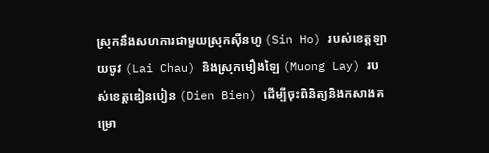ស្រុកនឹងសហការជាមួយស្រុកស៊ីនហូ (Sin Ho) របស់ខេត្តឡាយចូវ (Lai Chau) និងស្រុកមឿងឡៃ (Muong Lay) របស់ខេត្តឌៀនបៀន (Dien Bien) ដើម្បីចុះពិនិត្យនិងកសាងគម្រោ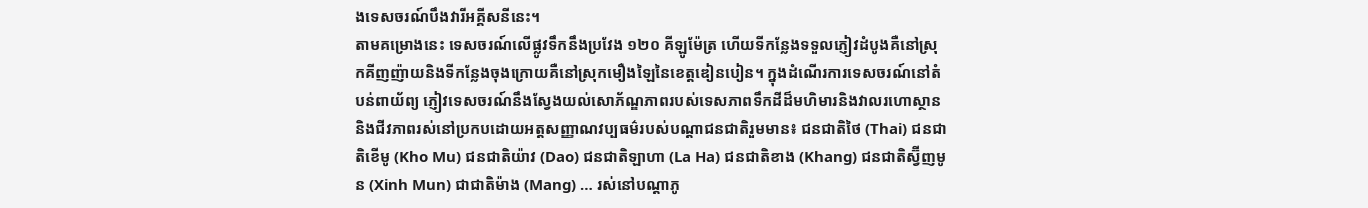ងទេសចរណ៍បឹងវារីអគ្គីសនីនេះ។
តាមគម្រោងនេះ ទេសចរណ៍លើផ្លូវទឹកនឹងប្រវែង ១២០ គីឡូម៉ែត្រ ហើយទីកន្លែងទទួលភ្ញៀវដំបូងគឺនៅស្រុកគីញញ៉ាយនិងទីកន្លែងចុងក្រោយគឺនៅស្រុកមឿងឡៃនៃខេត្តឌៀនបៀន។ ក្នុងដំណើរការទេសចរណ៍នៅតំបន់ពាយ័ព្យ ភ្ញៀវទេសចរណ៍នឹងស្វែងយល់សោភ័ណ្ឌភាពរបស់ទេសភាពទឹកដីដ៏មហិមារនិងវាលរហោស្ថាននិងជីវភាពរស់នៅប្រកបដោយអត្តសញ្ញាណវប្បធម៌របស់បណ្តាជនជាតិរួមមាន៖ ជនជាតិថៃ (Thai) ជនជាតិខើមូ (Kho Mu) ជនជាតិយ៉ាវ (Dao) ជនជាតិឡាហា (La Ha) ជនជាតិខាង (Khang) ជនជាតិស្វ៊ីញមូន (Xinh Mun) ជាជាតិម៉ាង (Mang) … រស់នៅបណ្តាភូ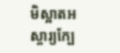មិស្អាតអស្ចារ្យក្បែ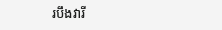របឹងវារី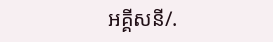អគ្គីសនី/.